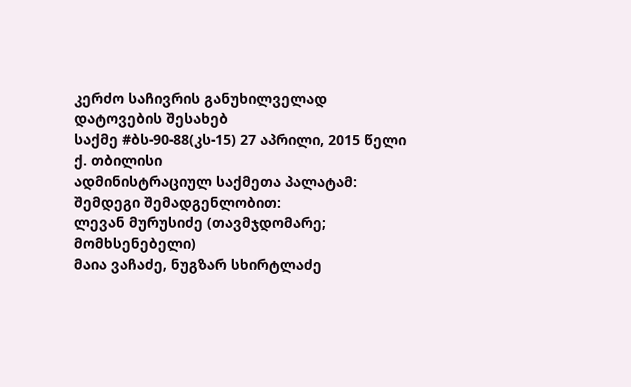კერძო საჩივრის განუხილველად დატოვების შესახებ
საქმე #ბს-90-88(კს-15) 27 აპრილი, 2015 წელი
ქ. თბილისი
ადმინისტრაციულ საქმეთა პალატამ:
შემდეგი შემადგენლობით:
ლევან მურუსიძე (თავმჯდომარე; მომხსენებელი)
მაია ვაჩაძე, ნუგზარ სხირტლაძე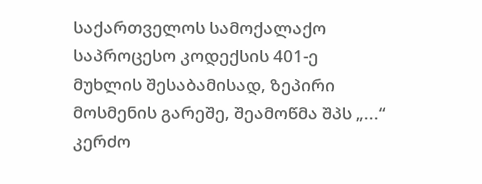საქართველოს სამოქალაქო საპროცესო კოდექსის 401-ე მუხლის შესაბამისად, ზეპირი მოსმენის გარეშე, შეამოწმა შპს „...“ კერძო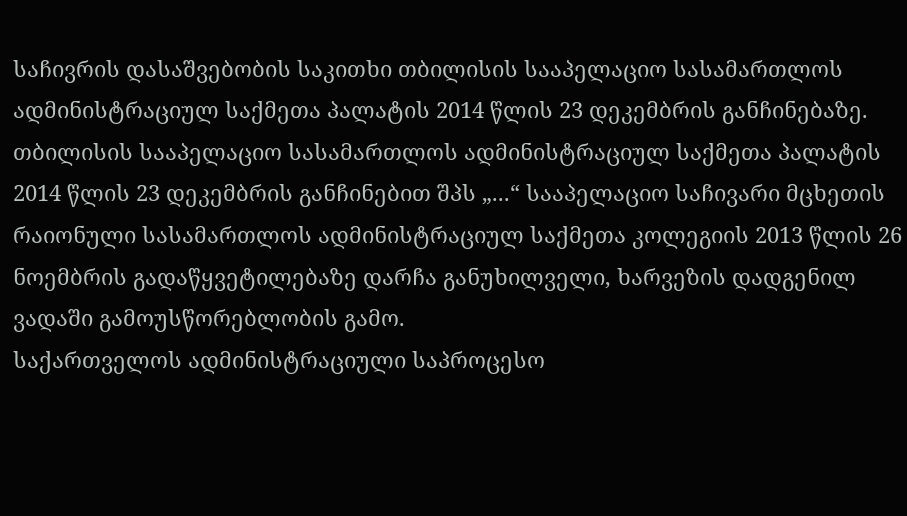საჩივრის დასაშვებობის საკითხი თბილისის სააპელაციო სასამართლოს ადმინისტრაციულ საქმეთა პალატის 2014 წლის 23 დეკემბრის განჩინებაზე.
თბილისის სააპელაციო სასამართლოს ადმინისტრაციულ საქმეთა პალატის 2014 წლის 23 დეკემბრის განჩინებით შპს „...“ სააპელაციო საჩივარი მცხეთის რაიონული სასამართლოს ადმინისტრაციულ საქმეთა კოლეგიის 2013 წლის 26 ნოემბრის გადაწყვეტილებაზე დარჩა განუხილველი, ხარვეზის დადგენილ ვადაში გამოუსწორებლობის გამო.
საქართველოს ადმინისტრაციული საპროცესო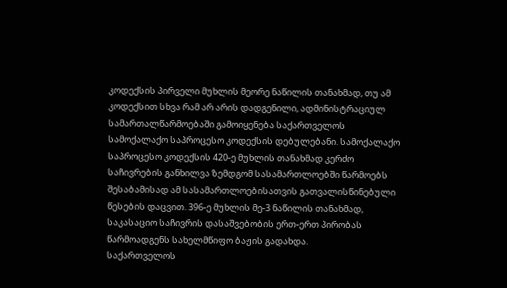კოდექსის პირველი მუხლის მეორე ნაწილის თანახმად, თუ ამ კოდექსით სხვა რამ არ არის დადგენილი, ადმინისტრაციულ სამართალწარმოებაში გამოიყენება საქართველოს სამოქალაქო საპროცესო კოდექსის დებულებანი. სამოქალაქო საპროცესო კოდექსის 420-ე მუხლის თანახმად კერძო საჩივრების განხილვა ზემდგომ სასამართლოებში წარმოებს შესაბამისად ამ სასამართლოებისათვის გათვალისწინებული წესების დაცვით. 396-ე მუხლის მე-3 ნაწილის თანახმად, საკასაციო საჩივრის დასაშვებობის ერთ-ერთ პირობას წარმოადგენს სახელმწიფო ბაჟის გადახდა.
საქართველოს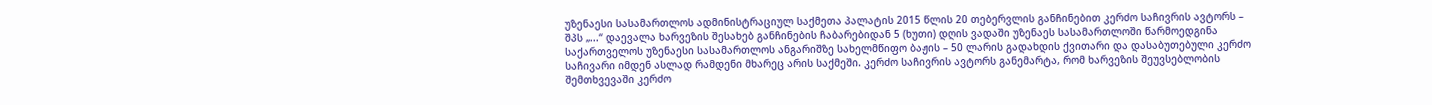უზენაესი სასამართლოს ადმინისტრაციულ საქმეთა პალატის 2015 წლის 20 თებერვლის განჩინებით კერძო საჩივრის ავტორს – შპს „...“ დაევალა ხარვეზის შესახებ განჩინების ჩაბარებიდან 5 (ხუთი) დღის ვადაში უზენაეს სასამართლოში წარმოედგინა საქართველოს უზენაესი სასამართლოს ანგარიშზე სახელმწიფო ბაჟის – 50 ლარის გადახდის ქვითარი და დასაბუთებული კერძო საჩივარი იმდენ ასლად რამდენი მხარეც არის საქმეში. კერძო საჩივრის ავტორს განემარტა, რომ ხარვეზის შეუვსებლობის შემთხვევაში კერძო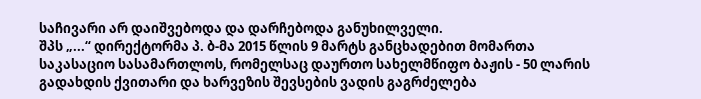საჩივარი არ დაიშვებოდა და დარჩებოდა განუხილველი.
შპს „...“ დირექტორმა პ. ბ-მა 2015 წლის 9 მარტს განცხადებით მომართა საკასაციო სასამართლოს, რომელსაც დაურთო სახელმწიფო ბაჟის - 50 ლარის გადახდის ქვითარი და ხარვეზის შევსების ვადის გაგრძელება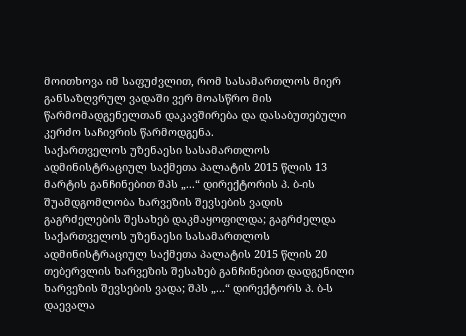მოითხოვა იმ საფუძვლით, რომ სასამართლოს მიერ განსაზღვრულ ვადაში ვერ მოასწრო მის წარმომადგენელთან დაკავშირება და დასაბუთებული კერძო საჩივრის წარმოდგენა.
საქართველოს უზენაესი სასამართლოს ადმინისტრაციულ საქმეთა პალატის 2015 წლის 13 მარტის განჩინებით შპს „...“ დირექტორის პ. ბ-ის შუამდგომლობა ხარვეზის შევსების ვადის გაგრძელების შესახებ დაკმაყოფილდა; გაგრძელდა საქართველოს უზენაესი სასამართლოს ადმინისტრაციულ საქმეთა პალატის 2015 წლის 20 თებერვლის ხარვეზის შესახებ განჩინებით დადგენილი ხარვეზის შევსების ვადა; შპს „...“ დირექტორს პ. ბ-ს დაევალა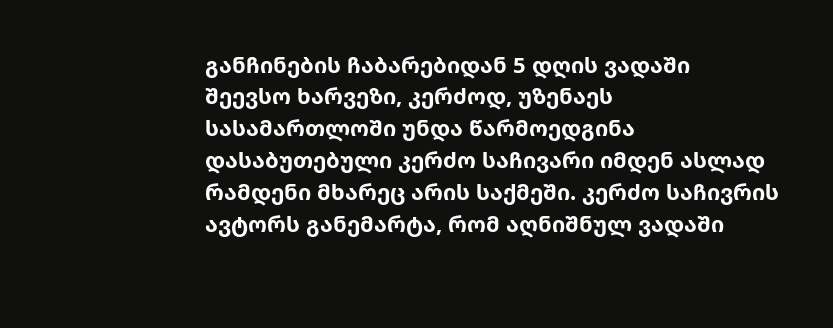განჩინების ჩაბარებიდან 5 დღის ვადაში შეევსო ხარვეზი, კერძოდ, უზენაეს სასამართლოში უნდა წარმოედგინა დასაბუთებული კერძო საჩივარი იმდენ ასლად რამდენი მხარეც არის საქმეში. კერძო საჩივრის ავტორს განემარტა, რომ აღნიშნულ ვადაში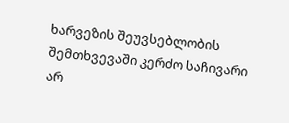ხარვეზის შეუვსებლობის შემთხვევაში კერძო საჩივარი არ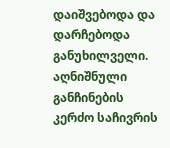დაიშვებოდა და დარჩებოდა განუხილველი. აღნიშნული განჩინების კერძო საჩივრის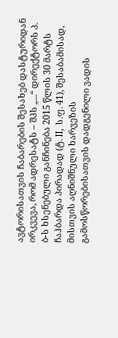ავტორისათვის ჩაბარების შესახებ დასტურიდან ირკვევა, რომ ადრესატს – შპს „...“ დირექტორს პ. ბ-ს ხსენებული განჩინება 2015 წლის 30 მარტს ჩაჰბარდა პირადად (ტ. II, ს.ფ. 41), შესაბამისად, მისთვის აღნიშნული ხარვეზის გამოსწორებისათვის დადგენილი ვადის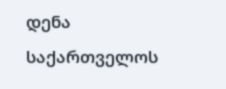დენა საქართველოს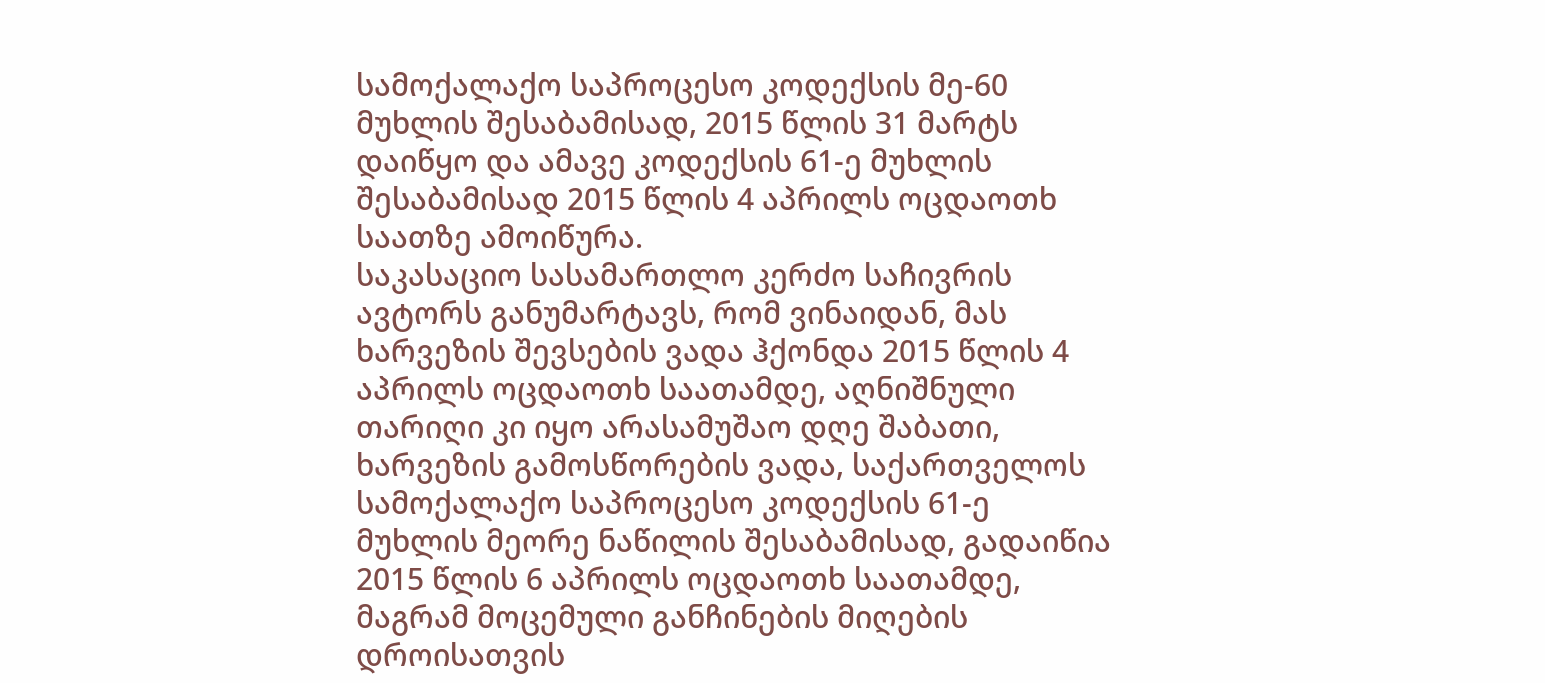სამოქალაქო საპროცესო კოდექსის მე-60 მუხლის შესაბამისად, 2015 წლის 31 მარტს დაიწყო და ამავე კოდექსის 61-ე მუხლის შესაბამისად 2015 წლის 4 აპრილს ოცდაოთხ საათზე ამოიწურა.
საკასაციო სასამართლო კერძო საჩივრის ავტორს განუმარტავს, რომ ვინაიდან, მას ხარვეზის შევსების ვადა ჰქონდა 2015 წლის 4 აპრილს ოცდაოთხ საათამდე, აღნიშნული თარიღი კი იყო არასამუშაო დღე შაბათი, ხარვეზის გამოსწორების ვადა, საქართველოს სამოქალაქო საპროცესო კოდექსის 61-ე მუხლის მეორე ნაწილის შესაბამისად, გადაიწია 2015 წლის 6 აპრილს ოცდაოთხ საათამდე, მაგრამ მოცემული განჩინების მიღების დროისათვის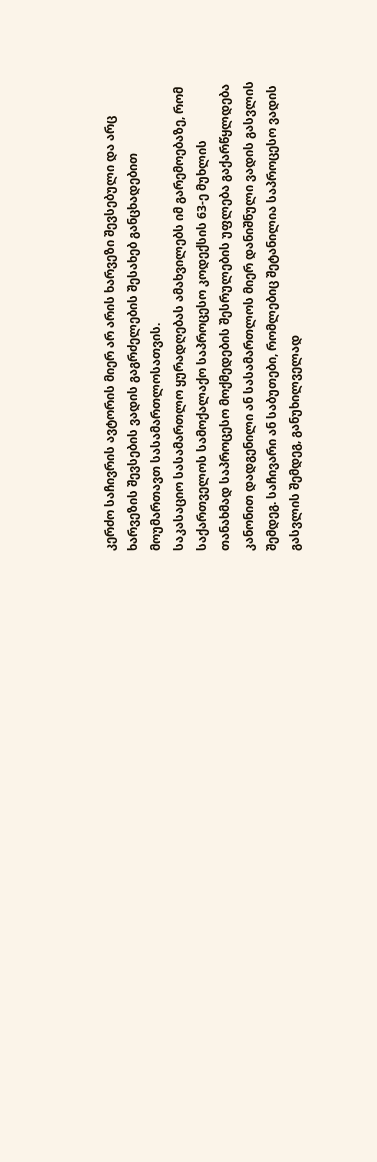კერძო საჩივრის ავტორის მიერ არ არის ხარვეზი შევსებული და არც ხარვეზის შევსების ვადის გაგრძელების შესახებ განცხადებით მოუმართავთ სასამართლოსათვის.
საკასაციო სასამართლო ყურადღებას ამახვილებს იმ გარემოებაზე, რომ საქართველოს სამოქალაქო საპროცესო კოდექსის 63-ე მუხლის თანახმად საპროცესო მოქმედების შესრულების უფლება გაქარწყლდება კანონით დადგენილი ან სასამართლოს მიერ დანიშნული ვადის გასვლის შემდეგ. საჩივარი ან საბუთები, რომლებიც შეტანილია საპროცესო ვადის გასვლის შემდეგ, განუხილველად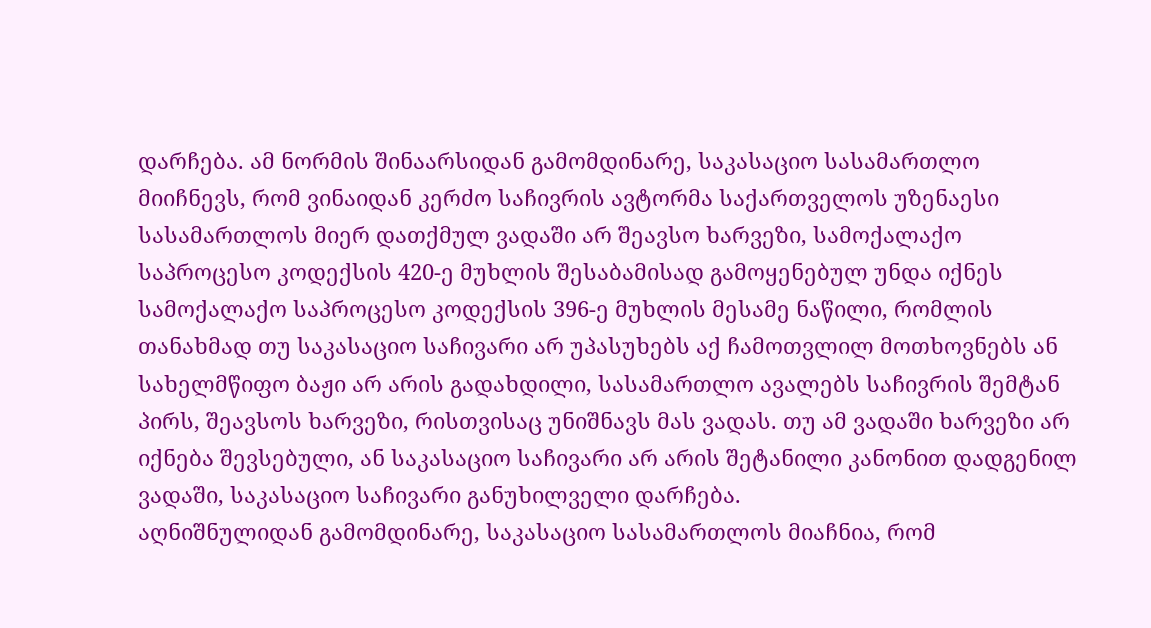დარჩება. ამ ნორმის შინაარსიდან გამომდინარე, საკასაციო სასამართლო მიიჩნევს, რომ ვინაიდან კერძო საჩივრის ავტორმა საქართველოს უზენაესი სასამართლოს მიერ დათქმულ ვადაში არ შეავსო ხარვეზი, სამოქალაქო საპროცესო კოდექსის 420-ე მუხლის შესაბამისად გამოყენებულ უნდა იქნეს სამოქალაქო საპროცესო კოდექსის 396-ე მუხლის მესამე ნაწილი, რომლის თანახმად თუ საკასაციო საჩივარი არ უპასუხებს აქ ჩამოთვლილ მოთხოვნებს ან სახელმწიფო ბაჟი არ არის გადახდილი, სასამართლო ავალებს საჩივრის შემტან პირს, შეავსოს ხარვეზი, რისთვისაც უნიშნავს მას ვადას. თუ ამ ვადაში ხარვეზი არ იქნება შევსებული, ან საკასაციო საჩივარი არ არის შეტანილი კანონით დადგენილ ვადაში, საკასაციო საჩივარი განუხილველი დარჩება.
აღნიშნულიდან გამომდინარე, საკასაციო სასამართლოს მიაჩნია, რომ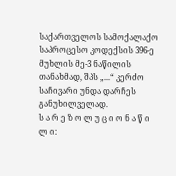საქართველოს სამოქალაქო საპროცესო კოდექსის 396-ე მუხლის მე-3 ნაწილის თანახმად, შპს „...“ კერძო საჩივარი უნდა დარჩეს განუხილველად.
ს ა რ ე ზ ო ლ უ ც ი ო ნ ა წ ი ლ ი: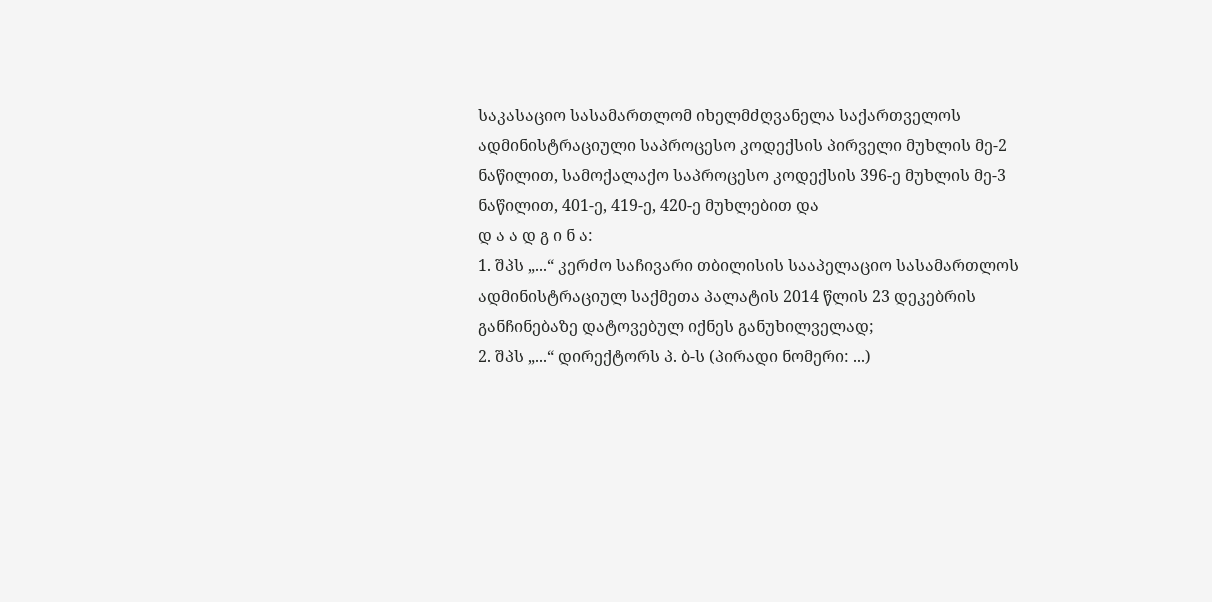საკასაციო სასამართლომ იხელმძღვანელა საქართველოს ადმინისტრაციული საპროცესო კოდექსის პირველი მუხლის მე-2 ნაწილით, სამოქალაქო საპროცესო კოდექსის 396-ე მუხლის მე-3 ნაწილით, 401-ე, 419-ე, 420-ე მუხლებით და
დ ა ა დ გ ი ნ ა:
1. შპს „...“ კერძო საჩივარი თბილისის სააპელაციო სასამართლოს ადმინისტრაციულ საქმეთა პალატის 2014 წლის 23 დეკებრის განჩინებაზე დატოვებულ იქნეს განუხილველად;
2. შპს „...“ დირექტორს პ. ბ-ს (პირადი ნომერი: ...)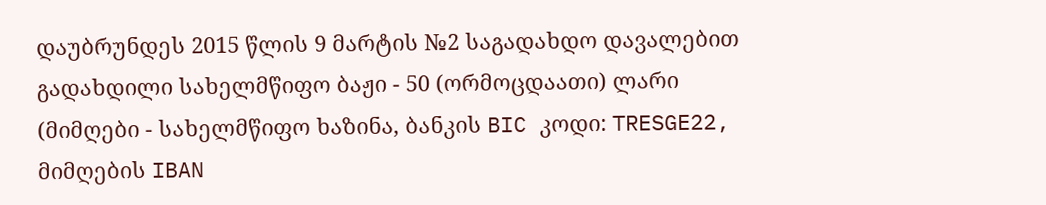დაუბრუნდეს 2015 წლის 9 მარტის №2 საგადახდო დავალებით გადახდილი სახელმწიფო ბაჟი - 50 (ორმოცდაათი) ლარი (მიმღები - სახელმწიფო ხაზინა, ბანკის BIC კოდი: TRESGE22, მიმღების IBAN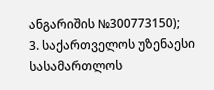ანგარიშის №300773150);
3. საქართველოს უზენაესი სასამართლოს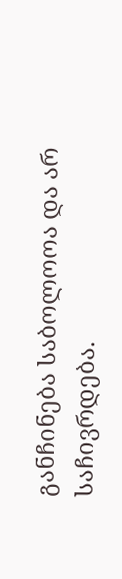განჩინება საბოლოოა და არ საჩივრდება.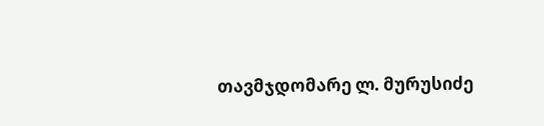თავმჯდომარე ლ. მურუსიძე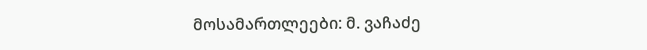მოსამართლეები: მ. ვაჩაძე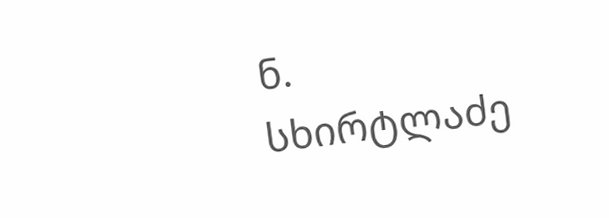ნ. სხირტლაძე